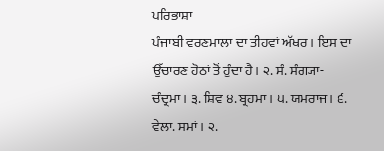ਪਰਿਭਾਸ਼ਾ
ਪੰਜਾਬੀ ਵਰਣਮਾਲਾ ਦਾ ਤੀਹਵਾਂ ਅੱਖਰ। ਇਸ ਦਾ ਉੱਚਾਰਣ ਹੋਠਾਂ ਤੋਂ ਹੁੰਦਾ ਹੈ। ੨. ਸੰ. ਸੰਗ੍ਯਾ- ਚੰਦ੍ਰਮਾ। ੩. ਸ਼ਿਵ ੪. ਬ੍ਰਹਮਾ। ੫. ਯਮਰਾਜ। ੬. ਵੇਲਾ. ਸਮਾਂ। ੨.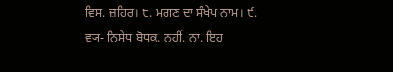ਵਿਸ. ਜ਼ਹਿਰ। ੮. ਮਗਣ ਦਾ ਸੰਖੇਪ ਨਾਮ। ੯. ਵ੍ਯ- ਨਿਸੇਧ ਬੋਧਕ. ਨਹੀਂ. ਨਾ. ਇਹ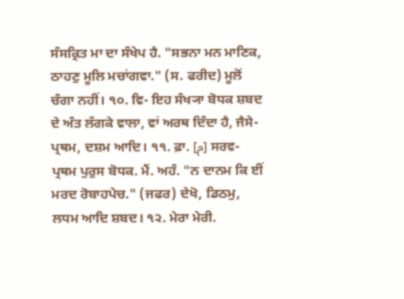ਸੰਸਕ੍ਰਿਤ ਮਾ ਦਾ ਸੰਖੇਪ ਹੈ. "ਸਭਨਾ ਮਨ ਮਾਣਿਕ, ਠਾਹਣੁ ਮੂਲਿ ਮਚਾਂਗਵਾ." (ਸ. ਫਰੀਦ) ਮੂਲੋਂ ਚੰਗਾ ਨਹੀਂ। ੧੦. ਵਿ- ਇਹ ਸੰਖ੍ਯਾ ਬੋਧਕ ਸ਼ਬਦ ਦੇ ਅੰਤ ਲੱਗਕੇ ਵਾਲਾ, ਵਾਂ ਅਰਥ ਦਿੰਦਾ ਹੈ, ਜੈਸੇ- ਪ੍ਰਥਮ, ਦਸ਼ਮ ਆਦਿ। ੧੧. ਫ਼ਾ. [م] ਸਰਵ- ਪ੍ਰਥਮ ਪੁਰੁਸ ਬੋਧਕ. ਮੈਂ. ਅਹੰ. "ਨ ਦਾਨਮ ਕਿ ਈਂ ਮਰਦ ਰੋਬਾਹਪੇਚ." (ਜਫਰ) ਦੇਖੋ, ਡਿਠਮੁ, ਲਧਮ ਆਦਿ ਸ਼ਬਦ। ੧੨. ਮੇਰਾ ਮੇਰੀ.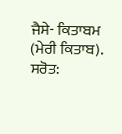ਜੈਸੇ- ਕਿਤਾਬਮ (ਮੇਰੀ ਕਿਤਾਬ).
ਸਰੋਤ: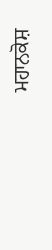ਮਹਾਨਕੋਸ਼